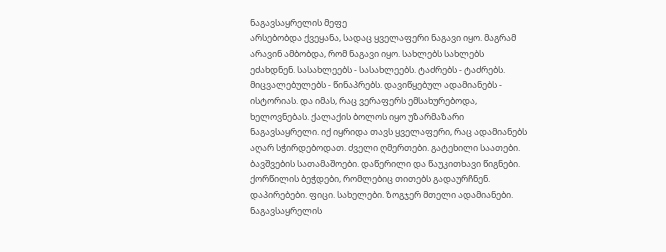ნაგავსაყრელის მეფე
არსებობდა ქვეყანა, სადაც ყველაფერი ნაგავი იყო. მაგრამ არავინ ამბობდა, რომ ნაგავი იყო. სახლებს სახლებს ეძახდნენ. სასახლეებს - სასახლეებს. ტაძრებს - ტაძრებს. მიცვალებულებს - წინაპრებს. დავიწყებულ ადამიანებს - ისტორიას. და იმას, რაც ვერაფერს ემსახურებოდა, ხელოვნებას. ქალაქის ბოლოს იყო უზარმაზარი ნაგავსაყრელი. იქ იყრიდა თავს ყველაფერი, რაც ადამიანებს აღარ სჭირდებოდათ. ძველი ღმერთები. გატეხილი საათები. ბავშვების სათამაშოები. დაწერილი და წაუკითხავი წიგნები. ქორწილის ბეჭდები, რომლებიც თითებს გადაურჩნენ. დაპირებები. ფიცი. სახელები. ზოგჯერ მთელი ადამიანები. ნაგავსაყრელის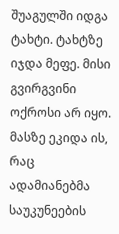შუაგულში იდგა ტახტი. ტახტზე იჯდა მეფე. მისი გვირგვინი ოქროსი არ იყო. მასზე ეკიდა ის, რაც ადამიანებმა საუკუნეების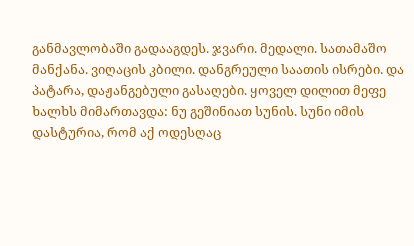განმავლობაში გადააგდეს. ჯვარი. მედალი. სათამაშო მანქანა. ვიღაცის კბილი. დანგრეული საათის ისრები. და პატარა, დაჟანგებული გასაღები. ყოველ დილით მეფე ხალხს მიმართავდა: ნუ გეშინიათ სუნის. სუნი იმის დასტურია, რომ აქ ოდესღაც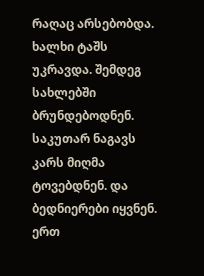რაღაც არსებობდა. ხალხი ტაშს უკრავდა. შემდეგ სახლებში ბრუნდებოდნენ. საკუთარ ნაგავს კარს მიღმა ტოვებდნენ. და ბედნიერები იყვნენ. ერთ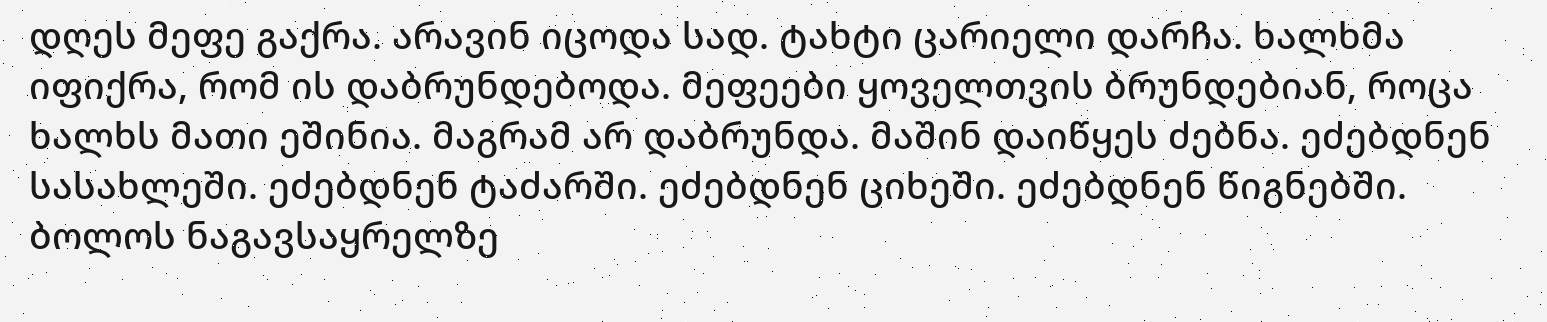დღეს მეფე გაქრა. არავინ იცოდა სად. ტახტი ცარიელი დარჩა. ხალხმა იფიქრა, რომ ის დაბრუნდებოდა. მეფეები ყოველთვის ბრუნდებიან, როცა ხალხს მათი ეშინია. მაგრამ არ დაბრუნდა. მაშინ დაიწყეს ძებნა. ეძებდნენ სასახლეში. ეძებდნენ ტაძარში. ეძებდნენ ციხეში. ეძებდნენ წიგნებში. ბოლოს ნაგავსაყრელზე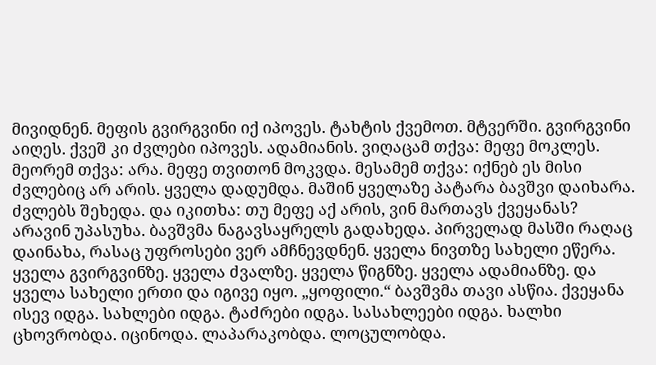მივიდნენ. მეფის გვირგვინი იქ იპოვეს. ტახტის ქვემოთ. მტვერში. გვირგვინი აიღეს. ქვეშ კი ძვლები იპოვეს. ადამიანის. ვიღაცამ თქვა: მეფე მოკლეს. მეორემ თქვა: არა. მეფე თვითონ მოკვდა. მესამემ თქვა: იქნებ ეს მისი ძვლებიც არ არის. ყველა დადუმდა. მაშინ ყველაზე პატარა ბავშვი დაიხარა. ძვლებს შეხედა. და იკითხა: თუ მეფე აქ არის, ვინ მართავს ქვეყანას? არავინ უპასუხა. ბავშვმა ნაგავსაყრელს გადახედა. პირველად მასში რაღაც დაინახა, რასაც უფროსები ვერ ამჩნევდნენ. ყველა ნივთზე სახელი ეწერა. ყველა გვირგვინზე. ყველა ძვალზე. ყველა წიგნზე. ყველა ადამიანზე. და ყველა სახელი ერთი და იგივე იყო. „ყოფილი.“ ბავშვმა თავი ასწია. ქვეყანა ისევ იდგა. სახლები იდგა. ტაძრები იდგა. სასახლეები იდგა. ხალხი ცხოვრობდა. იცინოდა. ლაპარაკობდა. ლოცულობდა.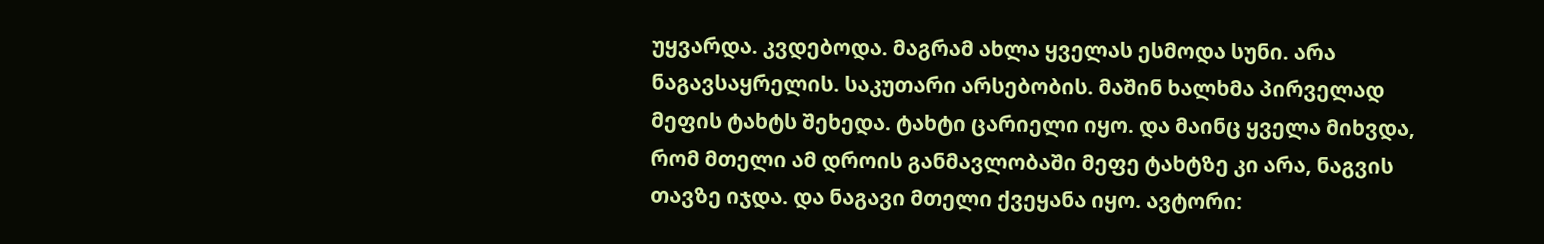უყვარდა. კვდებოდა. მაგრამ ახლა ყველას ესმოდა სუნი. არა ნაგავსაყრელის. საკუთარი არსებობის. მაშინ ხალხმა პირველად მეფის ტახტს შეხედა. ტახტი ცარიელი იყო. და მაინც ყველა მიხვდა, რომ მთელი ამ დროის განმავლობაში მეფე ტახტზე კი არა, ნაგვის თავზე იჯდა. და ნაგავი მთელი ქვეყანა იყო. ავტორი: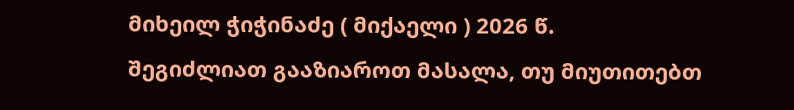მიხეილ ჭიჭინაძე ( მიქაელი ) 2026 წ.
შეგიძლიათ გააზიაროთ მასალა, თუ მიუთითებთ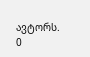ავტორს.
0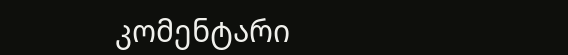კომენტარი